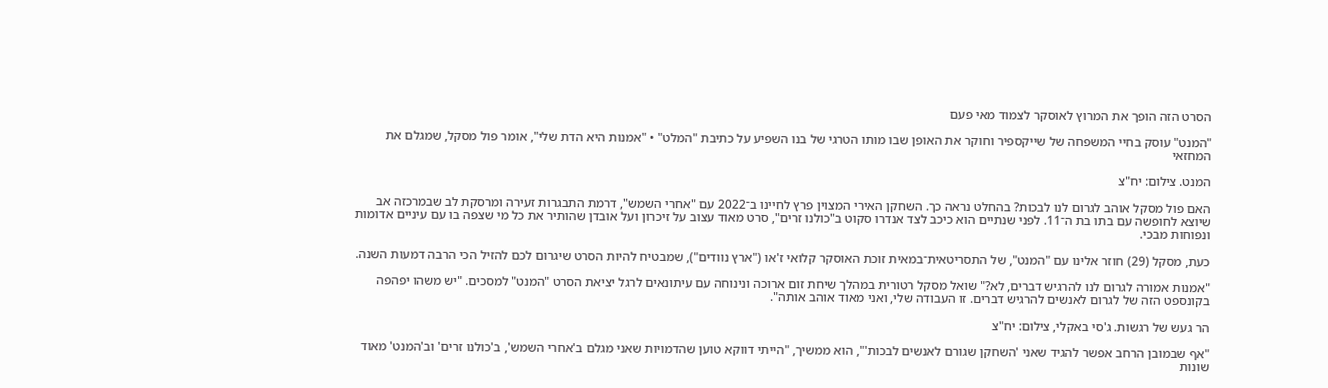הסרט הזה הופך את המרוץ לאוסקר לצמוד מאי פעם

"המנט" עוסק בחיי המשפחה של שייקספיר וחוקר את האופן שבו מותו הטרגי של בנו השפיע על כתיבת "המלט" • "אמנות היא הדת שלי", אומר פול מסקל, שמגלם את המחזאי

המנט. צילום: יח"צ

האם פול מסקל אוהב לגרום לנו לבכות? בהחלט נראה כך. השחקן האירי המצוין פרץ לחיינו ב־2022 עם "אחרי השמש", דרמת התבגרות זעירה ומרסקת לב שבמרכזה אב שיוצא לחופשה עם בתו בת ה־11. לפני שנתיים הוא כיכב לצד אנדרו סקוט ב"כולנו זרים", סרט מאוד עצוב על זיכרון ועל אובדן שהותיר את כל מי שצפה בו עם עיניים אדומות ונפוחות מבכי.

כעת, מסקל (29) חוזר אלינו עם "המנט", של התסריטאית־במאית זוכת האוסקר קלואי ז'או ("ארץ נוודים"), שמבטיח להיות הסרט שיגרום לכם להזיל הכי הרבה דמעות השנה.

"אמנות אמורה לגרום לנו להרגיש דברים, לא?" שואל מסקל רטורית במהלך שיחת זום ארוכה ונינוחה עם עיתונאים לרגל יציאת הסרט "המנט" למסכים. "יש משהו יפהפה בקונספט הזה של לגרום לאנשים להרגיש דברים. זו העבודה שלי, ואני מאוד אוהב אותה".

הר געש של רגשות. ג'סי באקלי, צילום: יח"צ

"אף שבמובן הרחב אפשר להגיד שאני 'השחקן שגורם לאנשים לבכות'", הוא ממשיך, "הייתי דווקא טוען שהדמויות שאני מגלם ב'אחרי השמש', ב'כולנו זרים' וב'המנט' מאוד שונות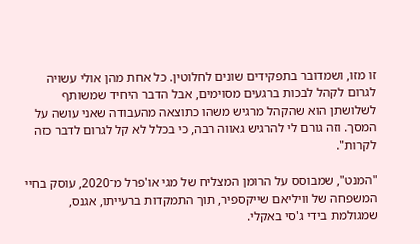זו מזו, ושמדובר בתפקידים שונים לחלוטין. כל אחת מהן אולי עשויה לגרום לקהל לבכות ברגעים מסוימים, אבל הדבר היחיד שמשותף לשלושתן הוא שהקהל מרגיש משהו כתוצאה מהעבודה שאני עושה על המסך. וזה גורם לי להרגיש גאווה רבה, כי בכלל לא קל לגרום לדבר כזה לקרות".

"המנט", שמבוסס על הרומן המצליח של מגי או'פרל מ־2020, עוסק בחיי המשפחה של וויליאם שייקספיר, תוך התמקדות ברעייתו, אגנס, שמגולמת בידי ג'סי באקלי.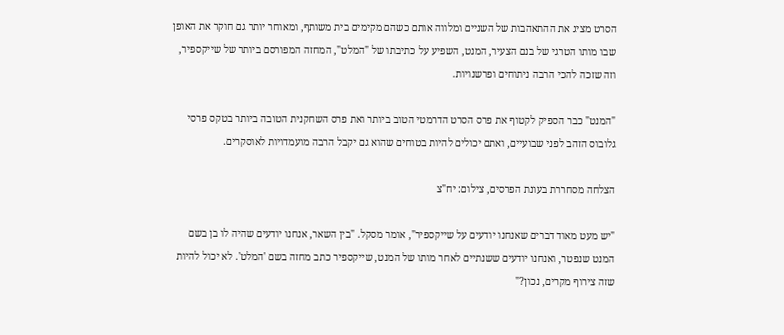הסרט מציג את ההתאהבות של השניים ומלווה אותם כשהם מקימים בית משותף, ומאוחר יותר גם חוקר את האופן שבו מותו הטרגי של בנם הצעיר, המנט, השפיע על כתיבתו של "המלט", המחזה המפורסם ביותר של שייקספיר, וזה שזכה להכי הרבה ניתוחים ופרשנויות.

"המנט" כבר הספיק לקטוף את פרס הסרט הדרמטי הטוב ביותר ואת פרס השחקנית הטובה ביותר בטקס פרסי גלובוס הזהב לפני שבועיים, ואתם יכולים להיות בטוחים שהוא גם יקבל הרבה מועמדויות לאוסקרים.

הצלחה מסחררת בעונת הפרסים, צילום: יח"צ

"יש מעט מאוד דברים שאנחנו יודעים על שייקספיר", אומר מסקל. "בין השאר, אנחנו יודעים שהיה לו בן בשם המנט שנפטר, ואנחנו יודעים ששנתיים לאחר מותו של המנט, שייקספיר כתב מחזה בשם 'המלט'. לא יכול להיות שזה צירוף מקרים, נכון?"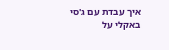איך עבדת עם ג'סי באקלי על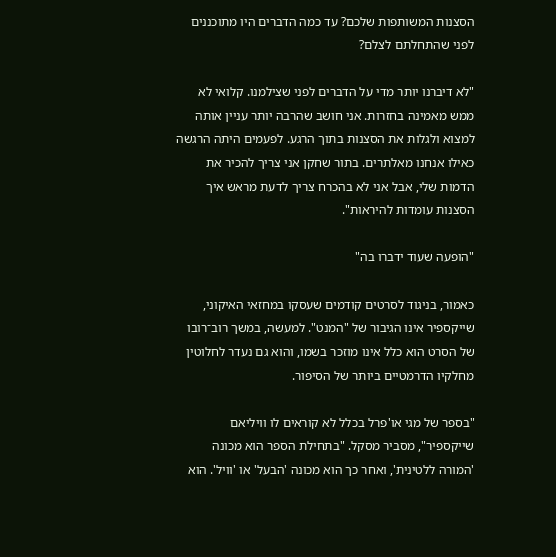הסצנות המשותפות שלכם? עד כמה הדברים היו מתוכננים לפני שהתחלתם לצלם?

"לא דיברנו יותר מדי על הדברים לפני שצילמנו. קלואי לא ממש מאמינה בחזרות. אני חושב שהרבה יותר עניין אותה למצוא ולגלות את הסצנות בתוך הרגע. לפעמים היתה הרגשה כאילו אנחנו מאלתרים. בתור שחקן אני צריך להכיר את הדמות שלי, אבל אני לא בהכרח צריך לדעת מראש איך הסצנות עומדות להיראות".

"הופעה שעוד ידברו בה"

כאמור, בניגוד לסרטים קודמים שעסקו במחזאי האיקוני, שייקספיר אינו הגיבור של "המנט". למעשה, במשך רוב־רובו של הסרט הוא כלל אינו מוזכר בשמו, והוא גם נעדר לחלוטין מחלקיו הדרמטיים ביותר של הסיפור.

"בספר של מגי או'פרל בכלל לא קוראים לו וויליאם שייקספיר", מסביר מסקל. "בתחילת הספר הוא מכונה 'המורה ללטינית', ואחר כך הוא מכונה 'הבעל' או 'וויל'. הוא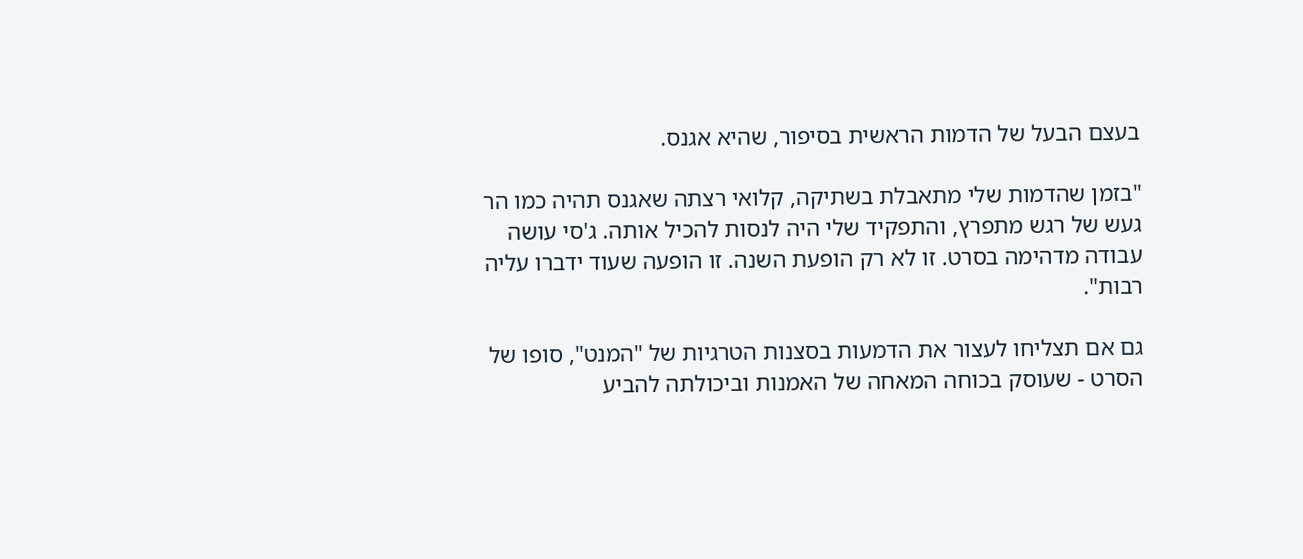בעצם הבעל של הדמות הראשית בסיפור, שהיא אגנס.

"בזמן שהדמות שלי מתאבלת בשתיקה, קלואי רצתה שאגנס תהיה כמו הר געש של רגש מתפרץ, והתפקיד שלי היה לנסות להכיל אותה. ג'סי עושה עבודה מדהימה בסרט. זו לא רק הופעת השנה. זו הופעה שעוד ידברו עליה רבות".

גם אם תצליחו לעצור את הדמעות בסצנות הטרגיות של "המנט", סופו של הסרט - שעוסק בכוחה המאחה של האמנות וביכולתה להביע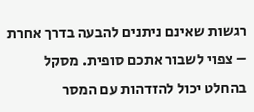רגשות שאינם ניתנים להבעה בדרך אחרת – צפוי לשבור אתכם סופית. מסקל בהחלט יכול להזדהות עם המסר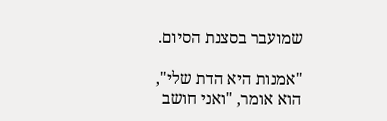שמועבר בסצנת הסיום.

"אמנות היא הדת שלי", הוא אומר, "ואני חושב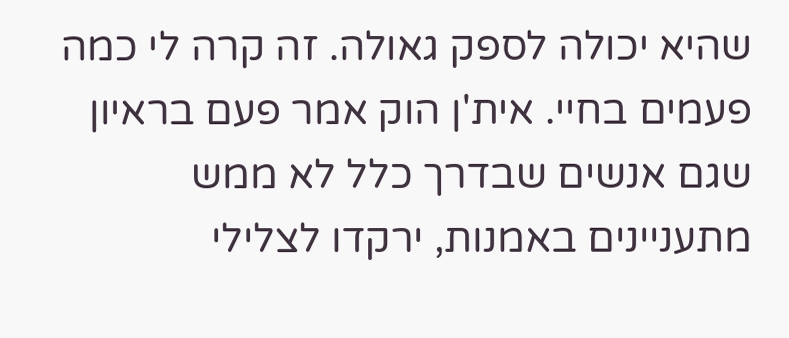שהיא יכולה לספק גאולה. זה קרה לי כמה פעמים בחיי. אית'ן הוק אמר פעם בראיון שגם אנשים שבדרך כלל לא ממש מתעניינים באמנות, ירקדו לצלילי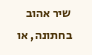שיר אהוב בחתונה, או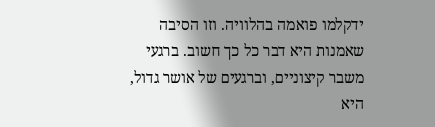ידקלמו פואמה בהלוויה. וזו הסיבה שאמנות היא דבר כל כך חשוב. ברגעי משבר קיצוניים, וברגעים של אושר גדול, היא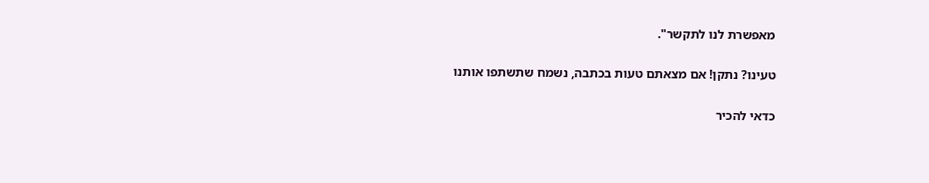מאפשרת לנו לתקשר".

טעינו? נתקן! אם מצאתם טעות בכתבה, נשמח שתשתפו אותנו

כדאי להכיר